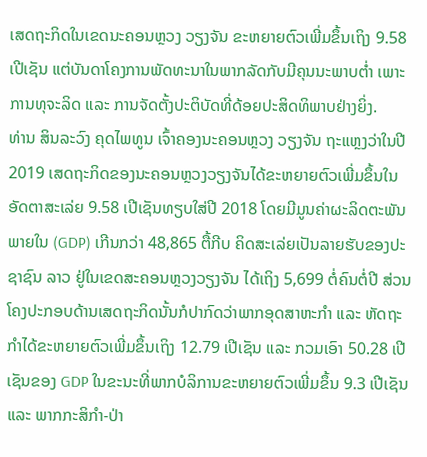ເສດຖະກິດໃນເຂດນະຄອນຫຼວງ ວຽງຈັນ ຂະຫຍາຍຕົວເພີ່ມຂຶ້ນເຖິງ 9.58 ເປີເຊັນ ແຕ່ບັນດາໂຄງການພັດທະນາໃນພາກລັດກັບມີຄຸນນະພາບຕ່ຳ ເພາະການທຸຈະລິດ ແລະ ການຈັດຕັ້ງປະຕິບັດທີ່ດ້ອຍປະສິດທິພາບຢ່າງຍິ່ງ.
ທ່ານ ສິນລະວົງ ຄຸດໄພທູນ ເຈົ້າຄອງນະຄອນຫຼວງ ວຽງຈັນ ຖະແຫຼງວ່າໃນປີ 2019 ເສດຖະກິດຂອງນະຄອນຫຼວງວຽງຈັນໄດ້ຂະຫຍາຍຕົວເພີ່ມຂຶ້ນໃນອັດຕາສະເລ່ຍ 9.58 ເປີເຊັນທຽບໃສ່ປີ 2018 ໂດຍມີມູນຄ່າຜະລິດຕະພັນພາຍໃນ (GDP) ເກີນກວ່າ 48,865 ຕື້ກີບ ຄິດສະເລ່ຍເປັນລາຍຮັບຂອງປະຊາຊົນ ລາວ ຢູ່ໃນເຂດສະຄອນຫຼວງວຽງຈັນ ໄດ້ເຖິງ 5,699 ຕໍ່ຄົນຕໍ່ປີ ສ່ວນໂຄງປະກອບດ້ານເສດຖະກິດນັ້ນກໍປາກົດວ່າພາກອຸດສາຫະກຳ ແລະ ຫັດຖະກຳໄດ້ຂະຫຍາຍຕົວເພີ່ມຂຶ້ນເຖິງ 12.79 ເປີເຊັນ ແລະ ກວມເອົາ 50.28 ເປີເຊັນຂອງ GDP ໃນຂະນະທີ່ພາກບໍລິການຂະຫຍາຍຕົວເພີ່ມຂຶ້ນ 9.3 ເປີເຊັນ ແລະ ພາກກະສິກຳ-ປ່າ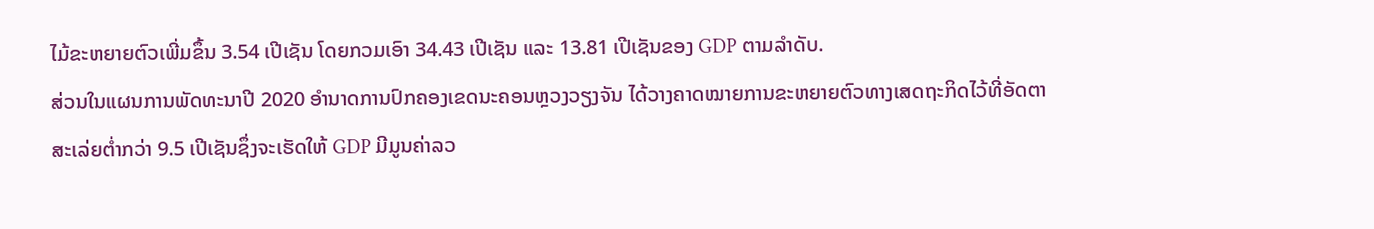ໄມ້ຂະຫຍາຍຕົວເພີ່ມຂຶ້ນ 3.54 ເປີເຊັນ ໂດຍກວມເອົາ 34.43 ເປີເຊັນ ແລະ 13.81 ເປີເຊັນຂອງ GDP ຕາມລຳດັບ.
ສ່ວນໃນແຜນການພັດທະນາປີ 2020 ອຳນາດການປົກຄອງເຂດນະຄອນຫຼວງວຽງຈັນ ໄດ້ວາງຄາດໝາຍການຂະຫຍາຍຕົວທາງເສດຖະກິດໄວ້ທີ່ອັດຕາສະເລ່ຍຕ່ຳກວ່າ 9.5 ເປີເຊັນຊຶ່ງຈະເຮັດໃຫ້ GDP ມີມູນຄ່າລວ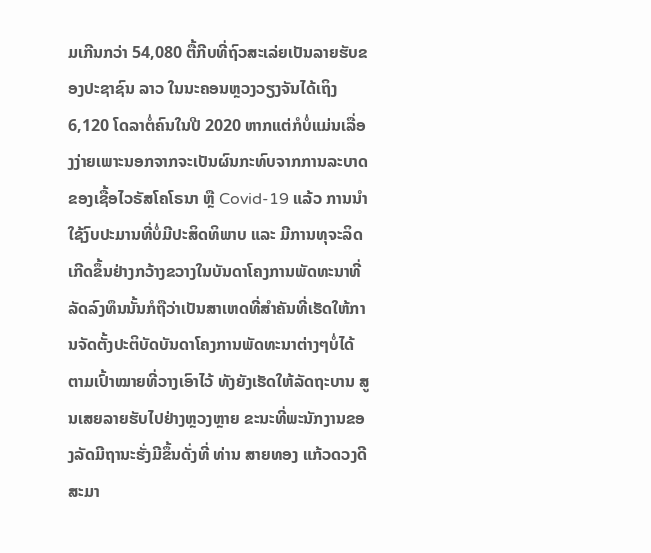ມເກີນກວ່າ 54,080 ຕື້ກີບທີ່ຖົວສະເລ່ຍເປັນລາຍຮັບຂອງປະຊາຊົນ ລາວ ໃນນະຄອນຫຼວງວຽງຈັນໄດ້ເຖິງ 6,120 ໂດລາຕໍ່ຄົນໃນປີ 2020 ຫາກແຕ່ກໍບໍ່ແມ່ນເລື່ອງງ່າຍເພາະນອກຈາກຈະເປັນຜົນກະທົບຈາກການລະບາດຂອງເຊື້ອໄວຣັສໂຄໂຣນາ ຫຼື Covid-19 ແລ້ວ ການນຳໃຊ້ງົບປະມານທີ່ບໍ່ມີປະສິດທິພາບ ແລະ ມີການທຸຈະລິດເກີດຂຶ້ນຢ່າງກວ້າງຂວາງໃນບັນດາໂຄງການພັດທະນາທີ່ລັດລົງທຶນນັ້ນກໍຖືວ່າເປັນສາເຫດທີ່ສຳຄັນທີ່ເຮັດໃຫ້ການຈັດຕັ້ງປະຕິບັດບັນດາໂຄງການພັດທະນາຕ່າງໆບໍ່ໄດ້ຕາມເປົ້າໝາຍທີ່ວາງເອົາໄວ້ ທັງຍັງເຮັດໃຫ້ລັດຖະບານ ສູນເສຍລາຍຮັບໄປຢ່າງຫຼວງຫຼາຍ ຂະນະທີ່ພະນັກງານຂອງລັດມີຖານະຮັ່ງມີຂຶ້ນດັ່ງທີ່ ທ່ານ ສາຍທອງ ແກ້ວດວງດີ ສະມາ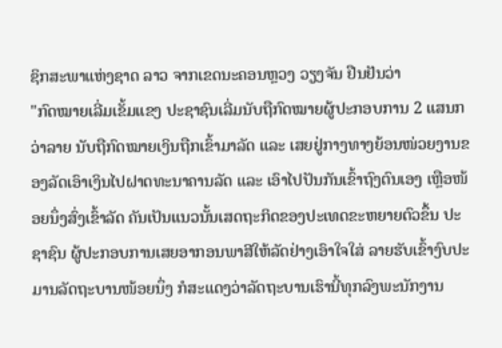ຊິກສະພາແຫ່ງຊາດ ລາວ ຈາກເຂດນະຄອນຫຼວງ ວຽງຈັນ ຢືນຢັນວ່າ
"ກົດໝາຍເລີ່ມເຂັ້ມແຂງ ປະຊາຊົນເລີ່ມນັບຖືກົດໝາຍຜູ້ປະກອບການ 2 ແສນກວ່າລາຍ ນັບຖືກົດໝາຍເງິນຖືກເຂົ້າມາລັດ ແລະ ເສຍຢູ່ກາງທາງຍ້ອນໜ່ວຍງານຂອງລັດເອົາເງິນໄປຝາດທະນາຄານລັດ ແລະ ເອົາໄປປັນກັນເຂົ້າຖົງຕົນເອງ ເຫຼືອໜ້ອຍນຶ່ງສົ່ງເຂົ້າລັດ ຄັນເປັນແນວນັ້ນເສດຖະກິດຂອງປະເທດຂະຫຍາຍຕົວຂຶ້ນ ປະຊາຊົນ ຜູ້ປະກອບການເສຍອາກອນພາສີໃຫ້ລັດຢ່າງເອົາໃຈໃສ່ ລາຍຮັບເຂົ້າງົບປະມານລັດຖະບານໜ້ອຍນຶ່ງ ກໍສະແດງວ່າລັດຖະບານເຮົານີ້ທຸກລົງພະນັກງານ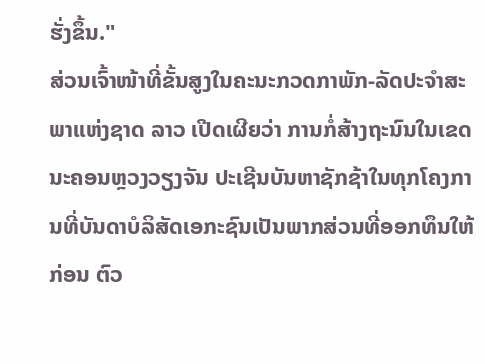ຮັ່ງຂຶ້ນ."
ສ່ວນເຈົ້າໜ້າທີ່ຂັ້ນສູງໃນຄະນະກວດກາພັກ-ລັດປະຈຳສະພາແຫ່ງຊາດ ລາວ ເປີດເຜີຍວ່າ ການກໍ່ສ້າງຖະນົນໃນເຂດນະຄອນຫຼວງວຽງຈັນ ປະເຊີນບັນຫາຊັກຊ້າໃນທຸກໂຄງການທີ່ບັນດາບໍລິສັດເອກະຊົນເປັນພາກສ່ວນທີ່ອອກທຶນໃຫ້ກ່ອນ ຕົວ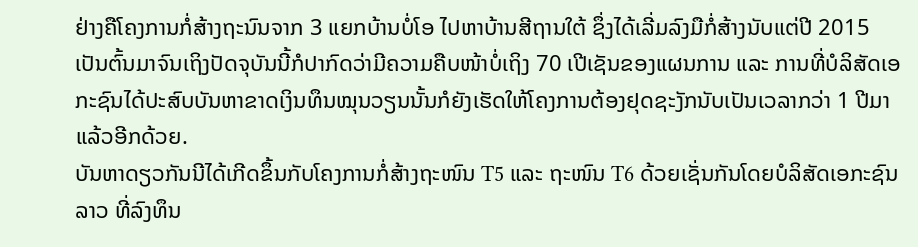ຢ່າງຄືໂຄງການກໍ່ສ້າງຖະນົນຈາກ 3 ແຍກບ້ານບໍ່ໂອ ໄປຫາບ້ານສີຖານໃຕ້ ຊຶ່ງໄດ້ເລີ່ມລົງມືກໍ່ສ້າງນັບແຕ່ປີ 2015 ເປັນຕົ້ນມາຈົນເຖິງປັດຈຸບັນນີ້ກໍປາກົດວ່າມີຄວາມຄືບໜ້າບໍ່ເຖິງ 70 ເປີເຊັນຂອງແຜນການ ແລະ ການທີ່ບໍລິສັດເອກະຊົນໄດ້ປະສົບບັນຫາຂາດເງິນທຶນໝຸນວຽນນັ້ນກໍຍັງເຮັດໃຫ້ໂຄງການຕ້ອງຢຸດຊະງັກນັບເປັນເວລາກວ່າ 1 ປີມາແລ້ວອີກດ້ວຍ.
ບັນຫາດຽວກັນນີໄດ້ເກີດຂຶ້ນກັບໂຄງການກໍ່ສ້າງຖະໜົນ T5 ແລະ ຖະໜົນ T6 ດ້ວຍເຊັ່ນກັນໂດຍບໍລິສັດເອກະຊົນ ລາວ ທີ່ລົງທຶນ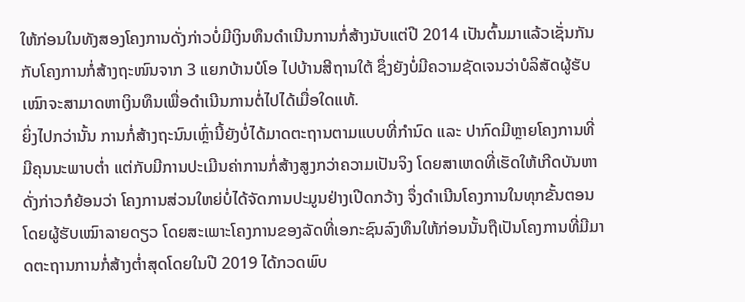ໃຫ້ກ່ອນໃນທັງສອງໂຄງການດັ່ງກ່າວບໍ່ມີເງິນທຶນດຳເນີນການກໍ່ສ້າງນັບແຕ່ປີ 2014 ເປັນຕົ້ນມາແລ້ວເຊັ່ນກັນກັບໂຄງການກໍ່ສ້າງຖະໜົນຈາກ 3 ແຍກບ້ານບໍໂອ ໄປບ້ານສີຖານໃຕ້ ຊຶ່ງຍັງບໍ່ມີຄວາມຊັດເຈນວ່າບໍລິສັດຜູ້ຮັບເໝົາຈະສາມາດຫາເງິນທຶນເພື່ອດຳເນີນການຕໍ່ໄປໄດ້ເມື່ອໃດແທ້.
ຍິ່ງໄປກວ່ານັ້ນ ການກໍ່ສ້າງຖະນົນເຫຼົ່ານີ້ຍັງບໍ່ໄດ້ມາດຕະຖານຕາມແບບທີ່ກຳນົດ ແລະ ປາກົດມີຫຼາຍໂຄງການທີ່ມີຄຸນນະພາບຕ່ຳ ແຕ່ກັບມີການປະເມີນຄ່າການກໍ່ສ້າງສູງກວ່າຄວາມເປັນຈິງ ໂດຍສາເຫດທີ່ເຮັດໃຫ້ເກີດບັນຫາດັ່ງກ່າວກໍຍ້ອນວ່າ ໂຄງການສ່ວນໃຫຍ່ບໍ່ໄດ້ຈັດການປະມູນຢ່າງເປີດກວ້າງ ຈຶ່ງດຳເນີນໂຄງການໃນທຸກຂັ້ນຕອນໂດຍຜູ້ຮັບເໝົາລາຍດຽວ ໂດຍສະເພາະໂຄງການຂອງລັດທີ່ເອກະຊົນລົງທຶນໃຫ້ກ່ອນນັ້ນຖືເປັນໂຄງການທີ່ມີມາດຕະຖານການກໍ່ສ້າງຕ່ຳສຸດໂດຍໃນປີ 2019 ໄດ້ກວດພົບ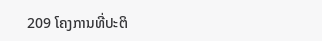209 ໂຄງການທີ່ປະຕິ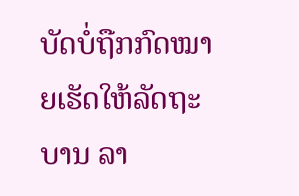ບັດບໍ່ຖືກກົດໝາຍເຮັດໃຫ້ລັດຖະບານ ລາ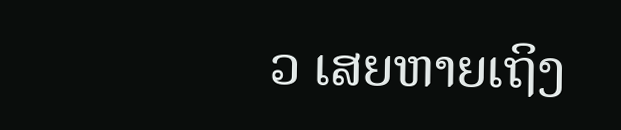ວ ເສຍຫາຍເຖິງ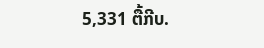5,331 ຕື້ກີບ.